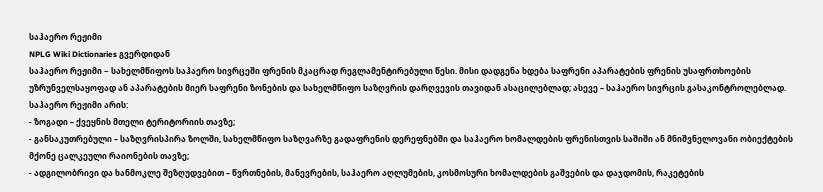საჰაერო რეჟიმი
NPLG Wiki Dictionaries გვერდიდან
საჰაერო რეჟიმი − სახელმწიფოს საჰაერო სივრცეში ფრენის მკაცრად რეგლამენტირებული წესი. მისი დადგენა ხდება საფრენი აპარატების ფრენის უსაფრთხოების უზრუნველსაყოფად ან აპარატების მიერ საფრენი ზონების და სახელმწიფო საზღვრის დარღვევის თავიდან ასაცილებლად; ასევე – საჰაერო სივრცის გასაკონტროლებლად.
საჰაერო რეჟიმი არის:
- ზოგადი – ქვეყნის მთელი ტერიტორიის თავზე;
- განსაკუთრებული – საზღვრისპირა ზოლში, სახელმწიფო საზღვარზე გადაფრენის დერეფნებში და საჰაერო ხომალდების ფრენისთვის საშიში ან მნიშვნელოვანი ობიექტების მქონე ცალკეული რაიონების თავზე;
- ადგილობრივი და ხანმოკლე შეზღუდვებით – წვრთნების, მანევრების, საჰაერო აღლუმების, კოსმოსური ხომალდების გაშვების და დაჯდომის, რაკეტების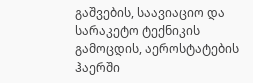გაშვების, საავიაციო და სარაკეტო ტექნიკის გამოცდის, აეროსტატების ჰაერში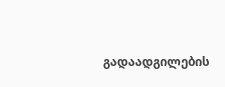გადაადგილების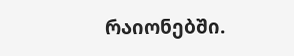რაიონებში.